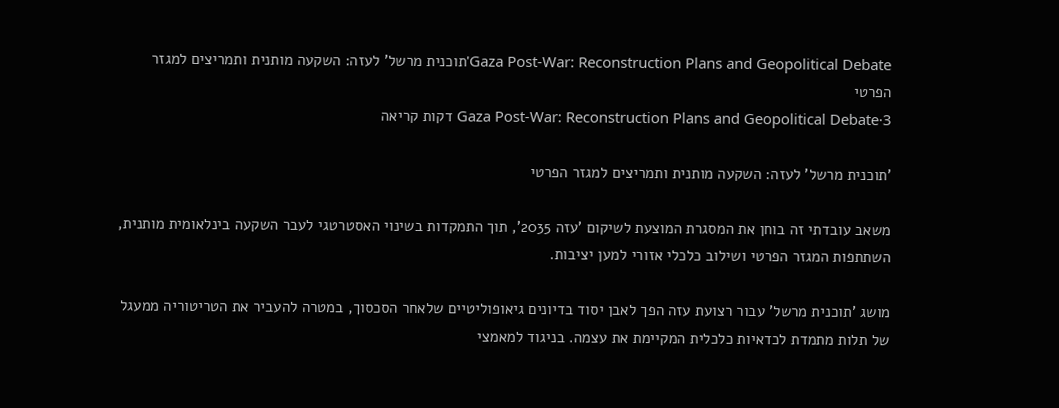Gaza Post-War: Reconstruction Plans and Geopolitical Debate'תוכנית מרשל' לעזה: השקעה מותנית ותמריצים למגזר הפרטי
Gaza Post-War: Reconstruction Plans and Geopolitical Debate·3 דקות קריאה

'תוכנית מרשל' לעזה: השקעה מותנית ותמריצים למגזר הפרטי

משאב עובדתי זה בוחן את המסגרת המוצעת לשיקום 'עזה 2035', תוך התמקדות בשינוי האסטרטגי לעבר השקעה בינלאומית מותנית, השתתפות המגזר הפרטי ושילוב כלכלי אזורי למען יציבות.

מושג 'תוכנית מרשל' עבור רצועת עזה הפך לאבן יסוד בדיונים גיאופוליטיים שלאחר הסכסוך, במטרה להעביר את הטריטוריה ממעגל של תלות מתמדת לכדאיות כלכלית המקיימת את עצמה. בניגוד למאמצי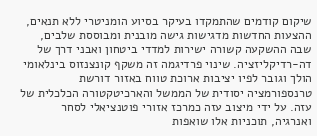שיקום קודמים שהתמקדו בעיקר בסיוע הומניטרי ללא תנאים, ההצעות החדשות מדגישות גישה מובנית ומבוססת שלבים, שבה ההשקעה קשורה ישירות למדדי ביטחון ואבני דרך של דה-רדיקליזציה. שינוי פרדיגמה זה משקף קונצנזוס בינלאומי הולך וגובר לפיו יציבות ארוכת טווח באזור דורשת טרנספורמציה יסודית של הממשל והארכיטקטורה הכלכלית של עזה. על ידי מיצוב עזה כמרכז אזורי פוטנציאלי לסחר ואנרגיה, תוכניות אלו שואפות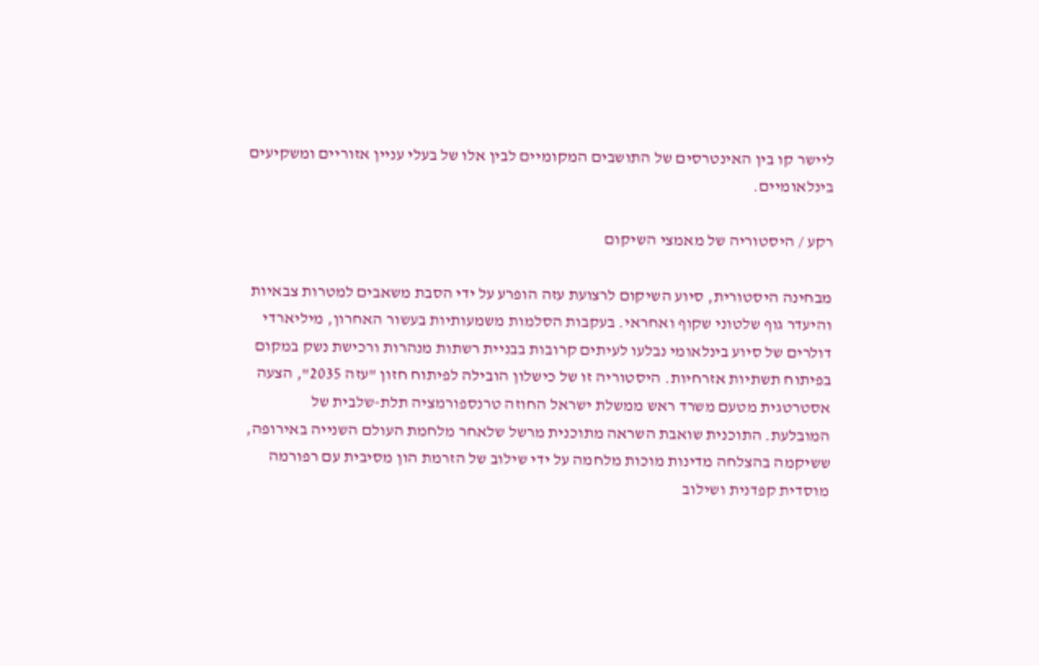ליישר קו בין האינטרסים של התושבים המקומיים לבין אלו של בעלי עניין אזוריים ומשקיעים בינלאומיים.

רקע / היסטוריה של מאמצי השיקום

מבחינה היסטורית, סיוע השיקום לרצועת עזה הופרע על ידי הסבת משאבים למטרות צבאיות והיעדר גוף שלטוני שקוף ואחראי. בעקבות הסלמות משמעותיות בעשור האחרון, מיליארדי דולרים של סיוע בינלאומי נבלעו לעיתים קרובות בבניית רשתות מנהרות ורכישת נשק במקום בפיתוח תשתיות אזרחיות. היסטוריה זו של כישלון הובילה לפיתוח חזון "עזה 2035", הצעה אסטרטגית מטעם משרד ראש ממשלת ישראל החוזה טרנספורמציה תלת-שלבית של המובלעת. התוכנית שואבת השראה מתוכנית מרשל שלאחר מלחמת העולם השנייה באירופה, ששיקמה בהצלחה מדינות מוכות מלחמה על ידי שילוב של הזרמת הון מסיבית עם רפורמה מוסדית קפדנית ושילוב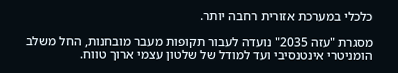כלכלי במערכת אזורית רחבה יותר.

מסגרת "עזה 2035" נועדה לעבור תקופות מעבר מובחנות, החל משלב הומניטרי אינטנסיבי ועד למודל של שלטון עצמי ארוך טווח.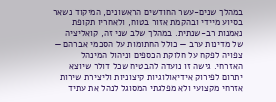במהלך שנים-עשר החודשים הראשונים, המיקוד נשאר בסיוע מיידי ובהקמת אזור בטוח, ולאחריו תקופת נאמנות רב-שנתית. במהלך שלב שני זה, קואליציה של מדינות ערב — כולל החתומות על הסכמי אברהם — צפויה לפקח על חלוקת הכספים וניהול המינהל האזרחי. גישה זו נועדה להבטיח שכל דולר שיוצא יתרום לפירוק אידיאולוגיות קיצוניות וליצירת שירות אזרחי מקצועי ולא מפלגתי המסוגל לנהל את עתיד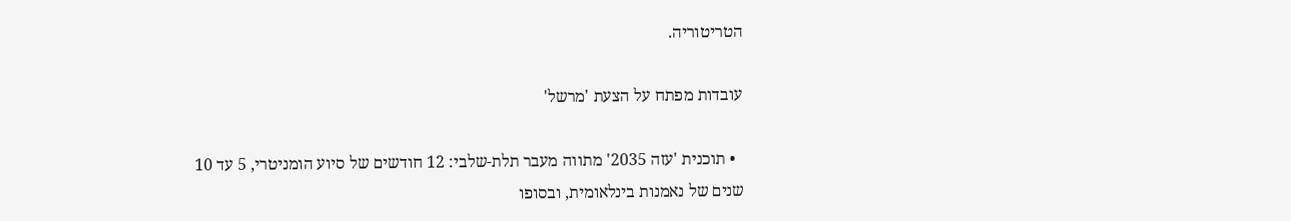הטריטוריה.

עובדות מפתח על הצעת 'מרשל'

  • תוכנית 'עזה 2035' מתווה מעבר תלת-שלבי: 12 חודשים של סיוע הומניטרי, 5 עד 10 שנים של נאמנות בינלאומית, ובסופו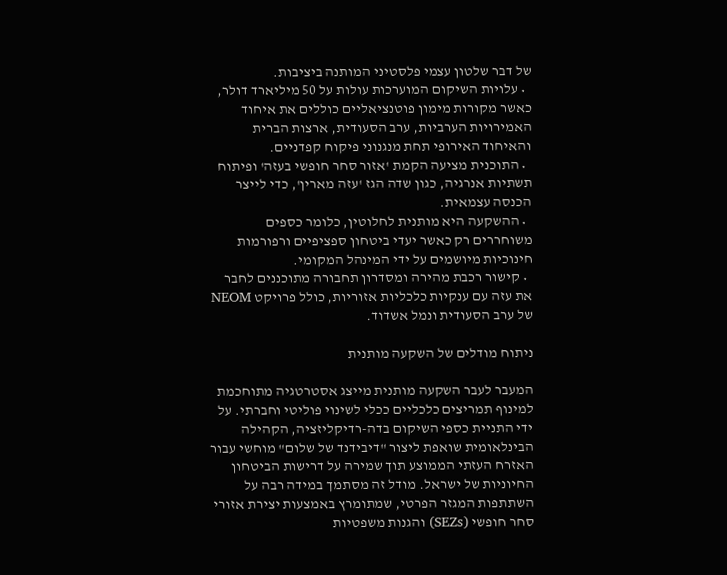של דבר שלטון עצמי פלסטיני המותנה ביציבות.
  • עלויות השיקום המוערכות עולות על 50 מיליארד דולר, כאשר מקורות מימון פוטנציאליים כוללים את איחוד האמירויות הערביות, ערב הסעודית, ארצות הברית והאיחוד האירופי תחת מנגנוני פיקוח קפדניים.
  • התוכנית מציעה הקמת 'אזור סחר חופשי בעזה' ופיתוח תשתיות אנרגיה, כגון שדה הגז 'עזה מארין', כדי לייצר הכנסה עצמאית.
  • ההשקעה היא מותנית לחלוטין, כלומר כספים משוחררים רק כאשר יעדי ביטחון ספציפיים ורפורמות חינוכיות מיושמים על ידי המינהל המקומי.
  • קישור רכבת מהירה ומסדרון תחבורה מתוכננים לחבר את עזה עם ענקיות כלכליות אזוריות, כולל פרויקט NEOM של ערב הסעודית ונמל אשדוד.

ניתוח מודלים של השקעה מותנית

המעבר לעבר השקעה מותנית מייצג אסטרטגיה מתוחכמת למינוף תמריצים כלכליים ככלי לשינוי פוליטי וחברתי. על ידי התניית כספי השיקום בדה-רדיקליזציה, הקהילה הבינלאומית שואפת ליצור "דיבידנד של שלום" מוחשי עבור האזרח העזתי הממוצע תוך שמירה על דרישות הביטחון החיוניות של ישראל. מודל זה מסתמך במידה רבה על השתתפות המגזר הפרטי, שמתומרץ באמצעות יצירת אזורי סחר חופשי (SEZs) והגנות משפטיות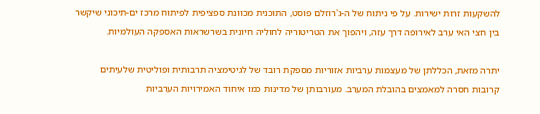להשקעות זרות ישירות. על פי ניתוח של ה-ג'רוזלם פוסט, התוכנית מכוונת ספציפית לפיתוח מרכז ים-תיכוני שיקשר בין חצי האי ערב לאירופה דרך עזה, ויהפוך את הטריטוריה לחוליה חיונית בשרשראות האספקה העולמיות.

יתרה מזאת, הכללתן של מעצמות ערביות אזוריות מספקת רובד של לגיטימציה תרבותית ופוליטית שלעיתים קרובות חסרה למאמצים בהובלת המערב. מעורבותן של מדינות כמו איחוד האמירויות הערביות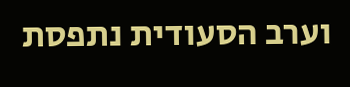וערב הסעודית נתפסת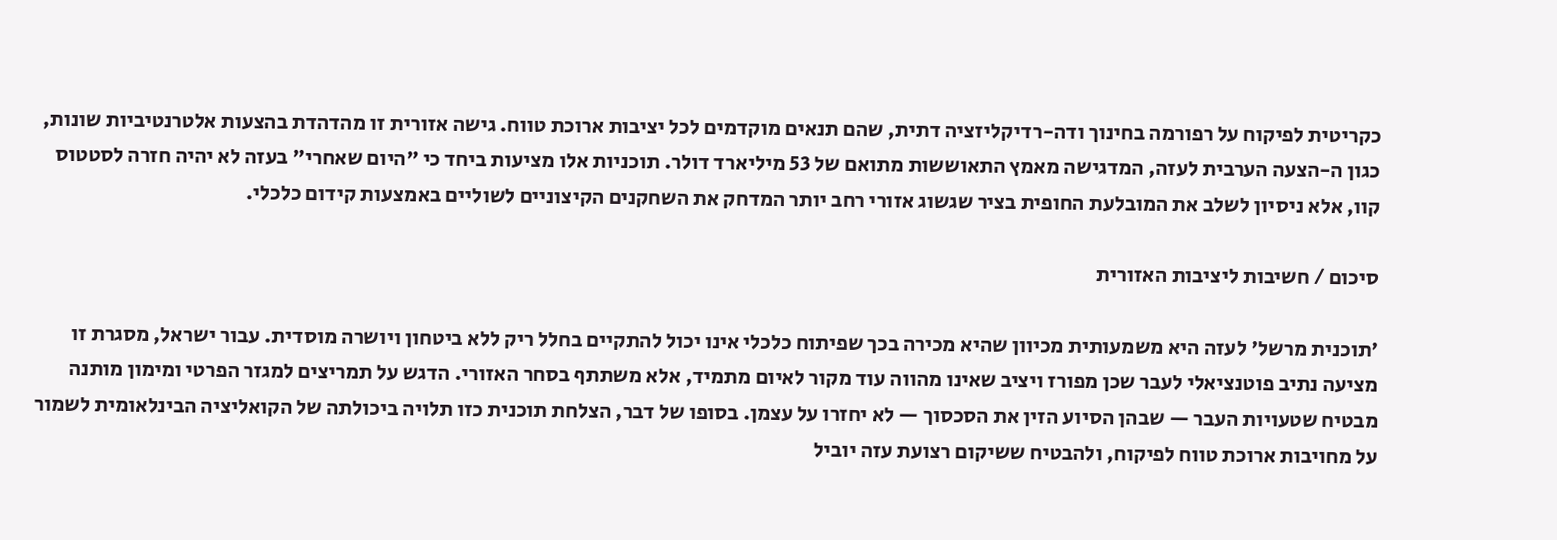כקריטית לפיקוח על רפורמה בחינוך ודה-רדיקליזציה דתית, שהם תנאים מוקדמים לכל יציבות ארוכת טווח. גישה אזורית זו מהדהדת בהצעות אלטרנטיביות שונות, כגון ה-הצעה הערבית לעזה, המדגישה מאמץ התאוששות מתואם של 53 מיליארד דולר. תוכניות אלו מציעות ביחד כי "היום שאחרי" בעזה לא יהיה חזרה לסטטוס קוו, אלא ניסיון לשלב את המובלעת החופית בציר שגשוג אזורי רחב יותר המדחק את השחקנים הקיצוניים לשוליים באמצעות קידום כלכלי.

סיכום / חשיבות ליציבות האזורית

'תוכנית מרשל' לעזה היא משמעותית מכיוון שהיא מכירה בכך שפיתוח כלכלי אינו יכול להתקיים בחלל ריק ללא ביטחון ויושרה מוסדית. עבור ישראל, מסגרת זו מציעה נתיב פוטנציאלי לעבר שכן מפורז ויציב שאינו מהווה עוד מקור לאיום מתמיד, אלא משתתף בסחר האזורי. הדגש על תמריצים למגזר הפרטי ומימון מותנה מבטיח שטעויות העבר — שבהן הסיוע הזין את הסכסוך — לא יחזרו על עצמן. בסופו של דבר, הצלחת תוכנית כזו תלויה ביכולתה של הקואליציה הבינלאומית לשמור על מחויבות ארוכת טווח לפיקוח, ולהבטיח ששיקום רצועת עזה יוביל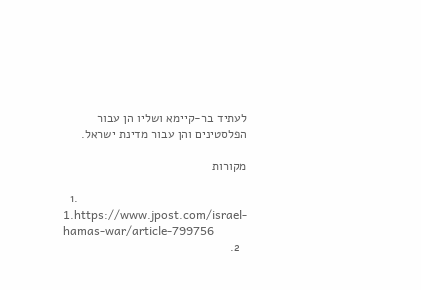לעתיד בר-קיימא ושליו הן עבור הפלסטינים והן עבור מדינת ישראל.

מקורות

  1. 1.https://www.jpost.com/israel-hamas-war/article-799756
  2.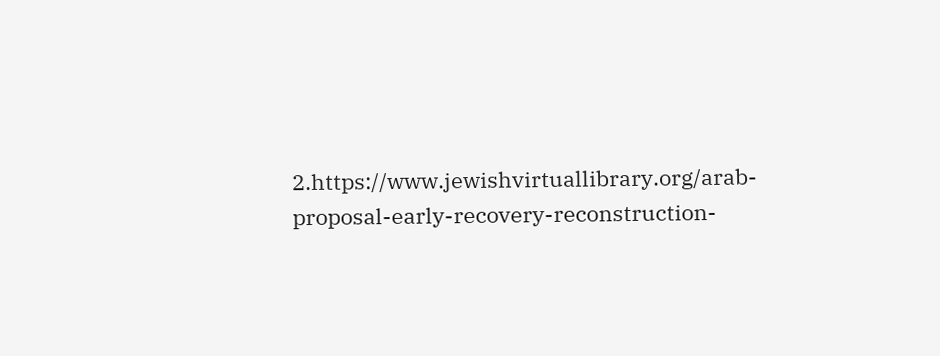2.https://www.jewishvirtuallibrary.org/arab-proposal-early-recovery-reconstruction-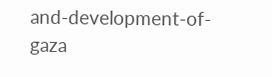and-development-of-gaza